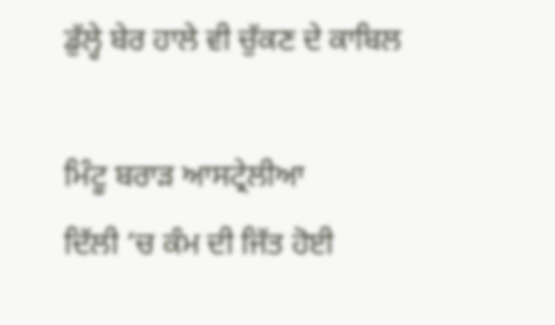ਡੁੱਲ੍ਹੇ ਬੇਰ ਹਾਲੇ ਵੀ ਚੁੱਕਣ ਦੇ ਕਾਬਿਲ

ਮਿੰਟੂ ਬਰਾੜ ਆਸਟ੍ਰੇਲੀਆ
ਦਿੱਲੀ ‘ਚ ਕੰਮ ਦੀ ਜਿੱਤ ਹੋਈ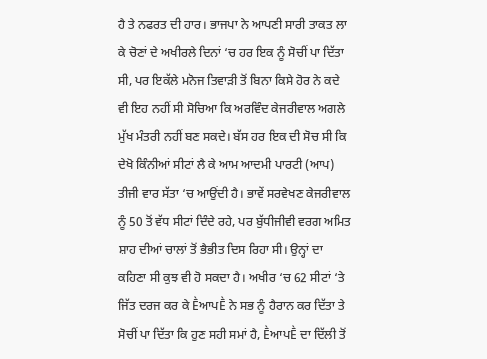ਹੈ ਤੇ ਨਫਰਤ ਦੀ ਹਾਰ। ਭਾਜਪਾ ਨੇ ਆਪਣੀ ਸਾਰੀ ਤਾਕਤ ਲਾ ਕੇ ਚੋਣਾਂ ਦੇ ਅਖੀਰਲੇ ਦਿਨਾਂ ‘ਚ ਹਰ ਇਕ ਨੂੰ ਸੋਚੀਂ ਪਾ ਦਿੱਤਾ ਸੀ, ਪਰ ਇਕੱਲੇ ਮਨੋਜ ਤਿਵਾੜੀ ਤੋਂ ਬਿਨਾ ਕਿਸੇ ਹੋਰ ਨੇ ਕਦੇ ਵੀ ਇਹ ਨਹੀਂ ਸੀ ਸੋਚਿਆ ਕਿ ਅਰਵਿੰਦ ਕੇਜਰੀਵਾਲ ਅਗਲੇ ਮੁੱਖ ਮੰਤਰੀ ਨਹੀਂ ਬਣ ਸਕਦੇ। ਬੱਸ ਹਰ ਇਕ ਦੀ ਸੋਚ ਸੀ ਕਿ ਦੇਖੋ ਕਿੰਨੀਆਂ ਸੀਟਾਂ ਲੈ ਕੇ ਆਮ ਆਦਮੀ ਪਾਰਟੀ (ਆਪ) ਤੀਜੀ ਵਾਰ ਸੱਤਾ ‘ਚ ਆਉਂਦੀ ਹੈ। ਭਾਵੇਂ ਸਰਵੇਖਣ ਕੇਜਰੀਵਾਲ ਨੂੰ 50 ਤੋਂ ਵੱਧ ਸੀਟਾਂ ਦਿੰਦੇ ਰਹੇ, ਪਰ ਬੁੱਧੀਜੀਵੀ ਵਰਗ ਅਮਿਤ ਸ਼ਾਹ ਦੀਆਂ ਚਾਲਾਂ ਤੋਂ ਭੈਭੀਤ ਦਿਸ ਰਿਹਾ ਸੀ। ਉਨ੍ਹਾਂ ਦਾ ਕਹਿਣਾ ਸੀ ਕੁਝ ਵੀ ਹੋ ਸਕਦਾ ਹੈ। ਅਖੀਰ ‘ਚ 62 ਸੀਟਾਂ ‘ਤੇ ਜਿੱਤ ਦਰਜ ਕਰ ਕੇ ḔਆਪḔ ਨੇ ਸਭ ਨੂੰ ਹੈਰਾਨ ਕਰ ਦਿੱਤਾ ਤੇ ਸੋਚੀਂ ਪਾ ਦਿੱਤਾ ਕਿ ਹੁਣ ਸਹੀ ਸਮਾਂ ਹੈ, ḔਆਪḔ ਦਾ ਦਿੱਲੀ ਤੋਂ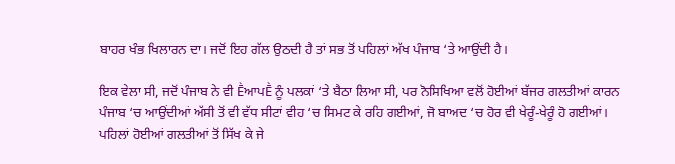ਬਾਹਰ ਖੰਭ ਖਿਲਾਰਨ ਦਾ। ਜਦੋਂ ਇਹ ਗੱਲ ਉਠਦੀ ਹੈ ਤਾਂ ਸਭ ਤੋਂ ਪਹਿਲਾਂ ਅੱਖ ਪੰਜਾਬ ‘ਤੇ ਆਉਂਦੀ ਹੈ।

ਇਕ ਵੇਲਾ ਸੀ, ਜਦੋਂ ਪੰਜਾਬ ਨੇ ਵੀ ḔਆਪḔ ਨੂੰ ਪਲਕਾਂ ‘ਤੇ ਬੈਠਾ ਲਿਆ ਸੀ, ਪਰ ਨੋਸਿਖਿਆ ਵਲੋਂ ਹੋਈਆਂ ਬੱਜਰ ਗਲਤੀਆਂ ਕਾਰਨ ਪੰਜਾਬ ‘ਚ ਆਉਂਦੀਆਂ ਅੱਸੀ ਤੋਂ ਵੀ ਵੱਧ ਸੀਟਾਂ ਵੀਹ ‘ਚ ਸਿਮਟ ਕੇ ਰਹਿ ਗਈਆਂ, ਜੋ ਬਾਅਦ ‘ਚ ਹੋਰ ਵੀ ਖੇਰੂੰ-ਖੇਰੂੰ ਹੋ ਗਈਆਂ।
ਪਹਿਲਾਂ ਹੋਈਆਂ ਗਲਤੀਆਂ ਤੋਂ ਸਿੱਖ ਕੇ ਜੇ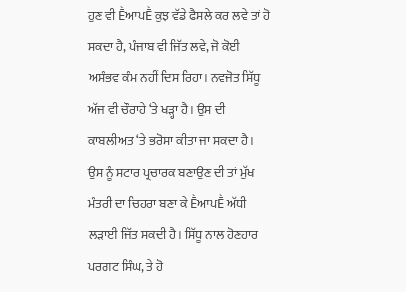ਹੁਣ ਵੀ ḔਆਪḔ ਕੁਝ ਵੱਡੇ ਫੈਸਲੇ ਕਰ ਲਵੇ ਤਾਂ ਹੋ ਸਕਦਾ ਹੈ, ਪੰਜਾਬ ਵੀ ਜਿੱਤ ਲਵੇ, ਜੋ ਕੋਈ ਅਸੰਭਵ ਕੰਮ ਨਹੀਂ ਦਿਸ ਰਿਹਾ। ਨਵਜੋਤ ਸਿੱਧੂ ਅੱਜ ਵੀ ਚੌਰਾਹੇ ‘ਤੇ ਖੜ੍ਹਾ ਹੈ। ਉਸ ਦੀ ਕਾਬਲੀਅਤ ‘ਤੇ ਭਰੋਸਾ ਕੀਤਾ ਜਾ ਸਕਦਾ ਹੈ। ਉਸ ਨੂੰ ਸਟਾਰ ਪ੍ਰਚਾਰਕ ਬਣਾਉਣ ਦੀ ਤਾਂ ਮੁੱਖ ਮੰਤਰੀ ਦਾ ਚਿਹਰਾ ਬਣਾ ਕੇ ḔਆਪḔ ਅੱਧੀ ਲੜਾਈ ਜਿੱਤ ਸਕਦੀ ਹੈ। ਸਿੱਧੂ ਨਾਲ ਹੋਣਹਾਰ ਪਰਗਟ ਸਿੰਘ, ਤੇ ਹੋ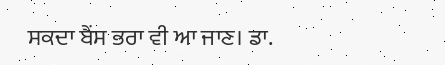ਸਕਦਾ ਬੈਂਸ ਭਰਾ ਵੀ ਆ ਜਾਣ। ਡਾ.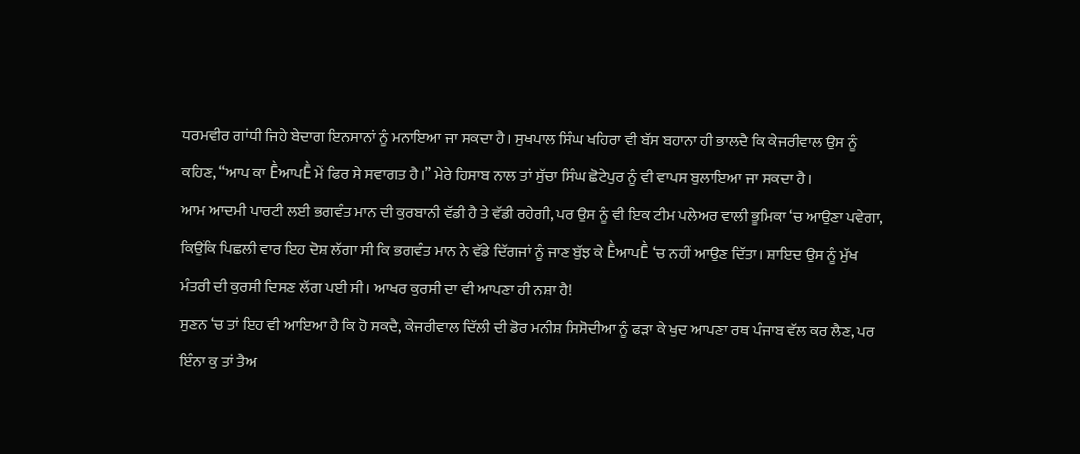ਧਰਮਵੀਰ ਗਾਂਧੀ ਜਿਹੇ ਬੇਦਾਗ ਇਨਸਾਨਾਂ ਨੂੰ ਮਨਾਇਆ ਜਾ ਸਕਦਾ ਹੈ। ਸੁਖਪਾਲ ਸਿੰਘ ਖਹਿਰਾ ਵੀ ਬੱਸ ਬਹਾਨਾ ਹੀ ਭਾਲਦੈ ਕਿ ਕੇਜਰੀਵਾਲ ਉਸ ਨੂੰ ਕਹਿਣ, “ਆਪ ਕਾ ḔਆਪḔ ਮੇਂ ਫਿਰ ਸੇ ਸਵਾਗਤ ਹੈ।” ਮੇਰੇ ਹਿਸਾਬ ਨਾਲ ਤਾਂ ਸੁੱਚਾ ਸਿੰਘ ਛੋਟੇਪੁਰ ਨੂੰ ਵੀ ਵਾਪਸ ਬੁਲਾਇਆ ਜਾ ਸਕਦਾ ਹੈ।
ਆਮ ਆਦਮੀ ਪਾਰਟੀ ਲਈ ਭਗਵੰਤ ਮਾਨ ਦੀ ਕੁਰਬਾਨੀ ਵੱਡੀ ਹੈ ਤੇ ਵੱਡੀ ਰਹੇਗੀ, ਪਰ ਉਸ ਨੂੰ ਵੀ ਇਕ ਟੀਮ ਪਲੇਅਰ ਵਾਲੀ ਭੂਮਿਕਾ ‘ਚ ਆਉਣਾ ਪਵੇਗਾ, ਕਿਉਂਕਿ ਪਿਛਲੀ ਵਾਰ ਇਹ ਦੋਸ਼ ਲੱਗਾ ਸੀ ਕਿ ਭਗਵੰਤ ਮਾਨ ਨੇ ਵੱਡੇ ਦਿੱਗਜਾਂ ਨੂੰ ਜਾਣ ਬੁੱਝ ਕੇ ḔਆਪḔ ‘ਚ ਨਹੀਂ ਆਉਣ ਦਿੱਤਾ। ਸ਼ਾਇਦ ਉਸ ਨੂੰ ਮੁੱਖ ਮੰਤਰੀ ਦੀ ਕੁਰਸੀ ਦਿਸਣ ਲੱਗ ਪਈ ਸੀ। ਆਖਰ ਕੁਰਸੀ ਦਾ ਵੀ ਆਪਣਾ ਹੀ ਨਸ਼ਾ ਹੈ!
ਸੁਣਨ ‘ਚ ਤਾਂ ਇਹ ਵੀ ਆਇਆ ਹੈ ਕਿ ਹੋ ਸਕਦੈ, ਕੇਜਰੀਵਾਲ ਦਿੱਲੀ ਦੀ ਡੋਰ ਮਨੀਸ਼ ਸਿਸੋਦੀਆ ਨੂੰ ਫੜਾ ਕੇ ਖੁਦ ਆਪਣਾ ਰਥ ਪੰਜਾਬ ਵੱਲ ਕਰ ਲੈਣ, ਪਰ ਇੰਨਾ ਕੁ ਤਾਂ ਤੈਅ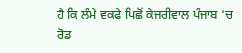ਹੈ ਕਿ ਲੰਮੇ ਵਕਫੇ ਪਿਛੋਂ ਕੇਜਰੀਵਾਲ ਪੰਜਾਬ ‘ਚ ਰੋਡ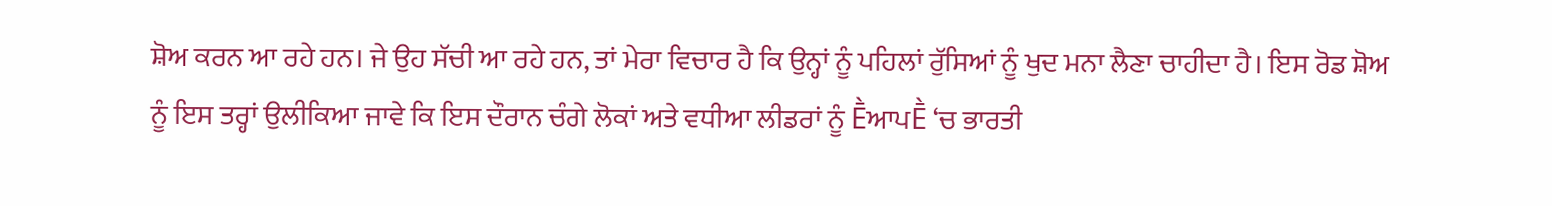ਸ਼ੋਅ ਕਰਨ ਆ ਰਹੇ ਹਨ। ਜੇ ਉਹ ਸੱਚੀ ਆ ਰਹੇ ਹਨ, ਤਾਂ ਮੇਰਾ ਵਿਚਾਰ ਹੈ ਕਿ ਉਨ੍ਹਾਂ ਨੂੰ ਪਹਿਲਾਂ ਰੁੱਸਿਆਂ ਨੂੰ ਖੁਦ ਮਨਾ ਲੈਣਾ ਚਾਹੀਦਾ ਹੈ। ਇਸ ਰੋਡ ਸ਼ੋਅ ਨੂੰ ਇਸ ਤਰ੍ਹਾਂ ਉਲੀਕਿਆ ਜਾਵੇ ਕਿ ਇਸ ਦੌਰਾਨ ਚੰਗੇ ਲੋਕਾਂ ਅਤੇ ਵਧੀਆ ਲੀਡਰਾਂ ਨੂੰ ḔਆਪḔ ‘ਚ ਭਾਰਤੀ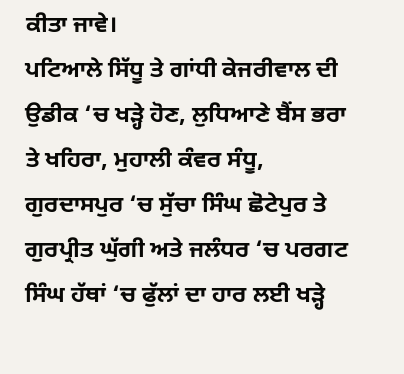ਕੀਤਾ ਜਾਵੇ।
ਪਟਿਆਲੇ ਸਿੱਧੂ ਤੇ ਗਾਂਧੀ ਕੇਜਰੀਵਾਲ ਦੀ ਉਡੀਕ ‘ਚ ਖੜ੍ਹੇ ਹੋਣ, ਲੁਧਿਆਣੇ ਬੈਂਸ ਭਰਾ ਤੇ ਖਹਿਰਾ, ਮੁਹਾਲੀ ਕੰਵਰ ਸੰਧੂ, ਗੁਰਦਾਸਪੁਰ ‘ਚ ਸੁੱਚਾ ਸਿੰਘ ਛੋਟੇਪੁਰ ਤੇ ਗੁਰਪ੍ਰੀਤ ਘੁੱਗੀ ਅਤੇ ਜਲੰਧਰ ‘ਚ ਪਰਗਟ ਸਿੰਘ ਹੱਥਾਂ ‘ਚ ਫੁੱਲਾਂ ਦਾ ਹਾਰ ਲਈ ਖੜ੍ਹੇ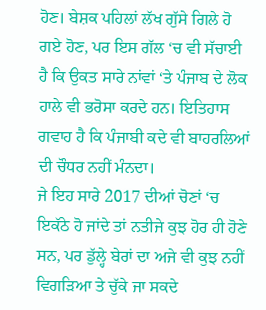ਹੋਣ। ਬੇਸ਼ਕ ਪਹਿਲਾਂ ਲੱਖ ਗੁੱਸੇ ਗਿਲੇ ਹੋ ਗਏ ਹੋਣ, ਪਰ ਇਸ ਗੱਲ ‘ਚ ਵੀ ਸੱਚਾਈ ਹੈ ਕਿ ਉਕਤ ਸਾਰੇ ਨਾਂਵਾਂ ‘ਤੇ ਪੰਜਾਬ ਦੇ ਲੋਕ ਹਾਲੇ ਵੀ ਭਰੋਸਾ ਕਰਦੇ ਹਨ। ਇਤਿਹਾਸ ਗਵਾਹ ਹੈ ਕਿ ਪੰਜਾਬੀ ਕਦੇ ਵੀ ਬਾਹਰਲਿਆਂ ਦੀ ਚੌਧਰ ਨਹੀਂ ਮੰਨਦਾ।
ਜੇ ਇਹ ਸਾਰੇ 2017 ਦੀਆਂ ਚੋਣਾਂ ‘ਚ ਇਕੱਠੇ ਹੋ ਜਾਂਦੇ ਤਾਂ ਨਤੀਜੇ ਕੁਝ ਹੋਰ ਹੀ ਹੋਣੇ ਸਨ, ਪਰ ਡੁੱਲ੍ਹੇ ਬੇਰਾਂ ਦਾ ਅਜੇ ਵੀ ਕੁਝ ਨਹੀਂ ਵਿਗੜਿਆ ਤੇ ਚੁੱਕੇ ਜਾ ਸਕਦੇ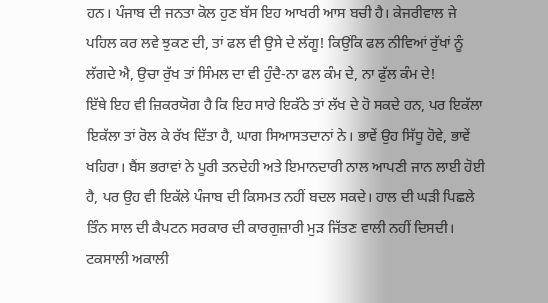ਹਨ। ਪੰਜਾਬ ਦੀ ਜਨਤਾ ਕੋਲ ਹੁਣ ਬੱਸ ਇਹ ਆਖਰੀ ਆਸ ਬਚੀ ਹੈ। ਕੇਜਰੀਵਾਲ ਜੇ ਪਹਿਲ ਕਰ ਲਵੇ ਝੁਕਣ ਦੀ, ਤਾਂ ਫਲ ਵੀ ਉਸੇ ਦੇ ਲੱਗੂ! ਕਿਉਂਕਿ ਫਲ ਨੀਵਿਆਂ ਰੁੱਖਾਂ ਨੂੰ ਲੱਗਦੇ ਐ, ਉਚਾ ਰੁੱਖ ਤਾਂ ਸਿੰਮਲ ਦਾ ਵੀ ਹੁੰਦੈ-ਨਾ ਫਲ ਕੰਮ ਦੇ, ਨਾ ਫੁੱਲ ਕੰਮ ਦੇ!
ਇੱਥੇ ਇਹ ਵੀ ਜ਼ਿਕਰਯੋਗ ਹੈ ਕਿ ਇਹ ਸਾਰੇ ਇਕੱਠੇ ਤਾਂ ਲੱਖ ਦੇ ਹੋ ਸਕਦੇ ਹਨ, ਪਰ ਇਕੱਲਾ ਇਕੱਲਾ ਤਾਂ ਰੋਲ ਕੇ ਰੱਖ ਦਿੱਤਾ ਹੈ, ਘਾਗ ਸਿਆਸਤਦਾਨਾਂ ਨੇ। ਭਾਵੇਂ ਉਹ ਸਿੱਧੂ ਹੋਵੇ, ਭਾਵੇਂ ਖਹਿਰਾ। ਬੈਂਸ ਭਰਾਵਾਂ ਨੇ ਪੂਰੀ ਤਨਦੇਹੀ ਅਤੇ ਇਮਾਨਦਾਰੀ ਨਾਲ ਆਪਣੀ ਜਾਨ ਲਾਈ ਹੋਈ ਹੈ, ਪਰ ਉਹ ਵੀ ਇਕੱਲੇ ਪੰਜਾਬ ਦੀ ਕਿਸਮਤ ਨਹੀਂ ਬਦਲ ਸਕਦੇ। ਹਾਲ ਦੀ ਘੜੀ ਪਿਛਲੇ ਤਿੰਨ ਸਾਲ ਦੀ ਕੈਪਟਨ ਸਰਕਾਰ ਦੀ ਕਾਰਗੁਜ਼ਾਰੀ ਮੁੜ ਜਿੱਤਣ ਵਾਲੀ ਨਹੀਂ ਦਿਸਦੀ। ਟਕਸਾਲੀ ਅਕਾਲੀ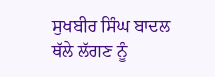ਸੁਖਬੀਰ ਸਿੰਘ ਬਾਦਲ ਥੱਲੇ ਲੱਗਣ ਨੂੰ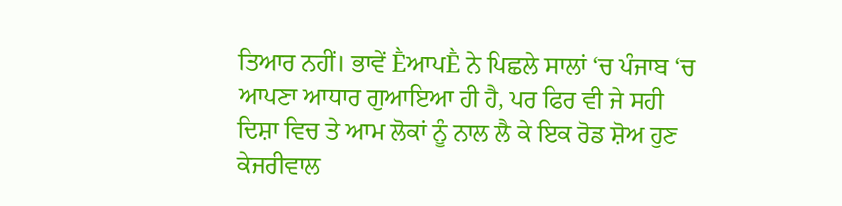ਤਿਆਰ ਨਹੀਂ। ਭਾਵੇਂ ḔਆਪḔ ਨੇ ਪਿਛਲੇ ਸਾਲਾਂ ‘ਚ ਪੰਜਾਬ ‘ਚ ਆਪਣਾ ਆਧਾਰ ਗੁਆਇਆ ਹੀ ਹੈ, ਪਰ ਫਿਰ ਵੀ ਜੇ ਸਹੀ ਦਿਸ਼ਾ ਵਿਚ ਤੇ ਆਮ ਲੋਕਾਂ ਨੂੰ ਨਾਲ ਲੈ ਕੇ ਇਕ ਰੋਡ ਸ਼ੋਅ ਹੁਣ ਕੇਜਰੀਵਾਲ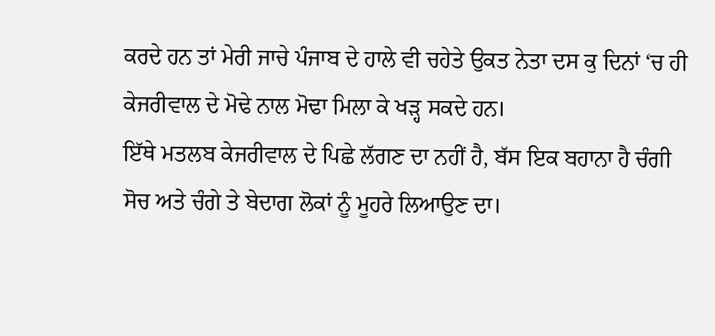ਕਰਦੇ ਹਨ ਤਾਂ ਮੇਰੀ ਜਾਚੇ ਪੰਜਾਬ ਦੇ ਹਾਲੇ ਵੀ ਚਹੇਤੇ ਉਕਤ ਨੇਤਾ ਦਸ ਕੁ ਦਿਨਾਂ ‘ਚ ਹੀ ਕੇਜਰੀਵਾਲ ਦੇ ਮੋਢੇ ਨਾਲ ਮੋਢਾ ਮਿਲਾ ਕੇ ਖੜ੍ਹ ਸਕਦੇ ਹਨ।
ਇੱਥੇ ਮਤਲਬ ਕੇਜਰੀਵਾਲ ਦੇ ਪਿਛੇ ਲੱਗਣ ਦਾ ਨਹੀਂ ਹੈ, ਬੱਸ ਇਕ ਬਹਾਨਾ ਹੈ ਚੰਗੀ ਸੋਚ ਅਤੇ ਚੰਗੇ ਤੇ ਬੇਦਾਗ ਲੋਕਾਂ ਨੂੰ ਮੂਹਰੇ ਲਿਆਉਣ ਦਾ।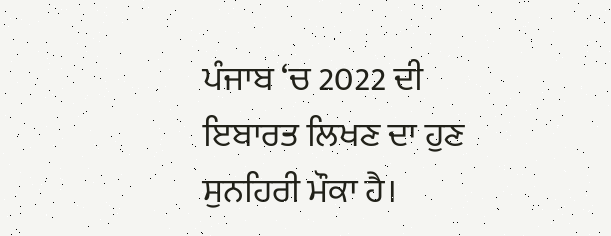ਪੰਜਾਬ ‘ਚ 2022 ਦੀ ਇਬਾਰਤ ਲਿਖਣ ਦਾ ਹੁਣ ਸੁਨਹਿਰੀ ਮੌਕਾ ਹੈ।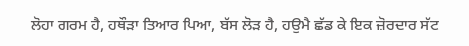ਲੋਹਾ ਗਰਮ ਹੈ, ਹਥੌੜਾ ਤਿਆਰ ਪਿਆ, ਬੱਸ ਲੋੜ ਹੈ, ਹਉਮੈ ਛੱਡ ਕੇ ਇਕ ਜ਼ੋਰਦਾਰ ਸੱਟ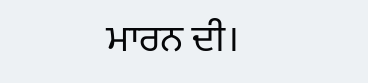ਮਾਰਨ ਦੀ।